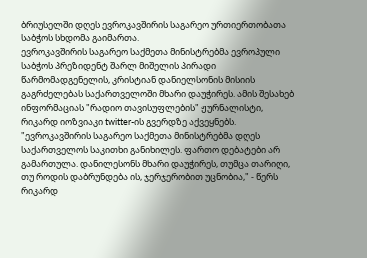ბრიუსელში დღეს ევროკავშირის საგარეო ურთიერთობათა საბჭოს სხდომა გაიმართა.
ევროკავშირის საგარეო საქმეთა მინისტრებმა ევროპული საბჭოს პრეზიდენტ შარლ მიშელის პირადი წარმომადგენელის, კრისტიან დანიელსონის მისიის გაგრძელებას საქართველოში მხარი დაუჭირეს. ამის შესახებ ინფორმაციას "რადიო თავისუფლების" ჟურნალისტი, რიკარდ იოზვიაკი twitter-ის გვერდზე აქვეყნებს.
"ევროკავშირის საგარეო საქმეთა მინისტრებმა დღეს საქართველოს საკითხი განიხილეს. ფართო დებატები არ გამართულა. დანილესონს მხარი დაუჭირეს, თუმცა თარიღი, თუ როდის დაბრუნდება ის, ჯერჯერობით უცნობია," - წერს რიკარდ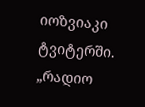იოზვიაკი ტვიტერში.
„რადიო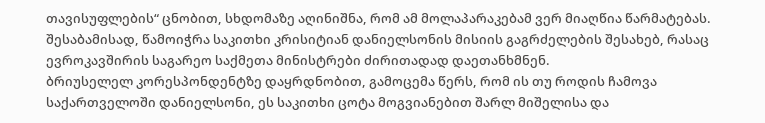თავისუფლების“ ცნობით, სხდომაზე აღინიშნა, რომ ამ მოლაპარაკებამ ვერ მიაღწია წარმატებას. შესაბამისად, წამოიჭრა საკითხი კრისიტიან დანიელსონის მისიის გაგრძელების შესახებ, რასაც ევროკავშირის საგარეო საქმეთა მინისტრები ძირითადად დაეთანხმნენ.
ბრიუსელელ კორესპონდენტზე დაყრდნობით, გამოცემა წერს, რომ ის თუ როდის ჩამოვა საქართველოში დანიელსონი, ეს საკითხი ცოტა მოგვიანებით შარლ მიშელისა და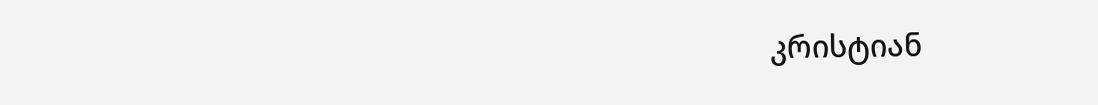კრისტიან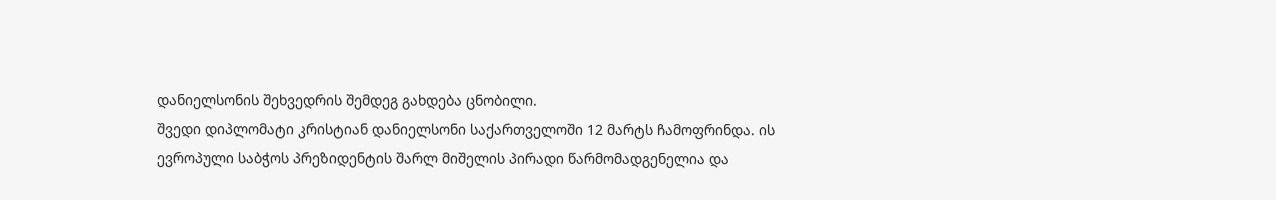დანიელსონის შეხვედრის შემდეგ გახდება ცნობილი.
შვედი დიპლომატი კრისტიან დანიელსონი საქართველოში 12 მარტს ჩამოფრინდა. ის ევროპული საბჭოს პრეზიდენტის შარლ მიშელის პირადი წარმომადგენელია და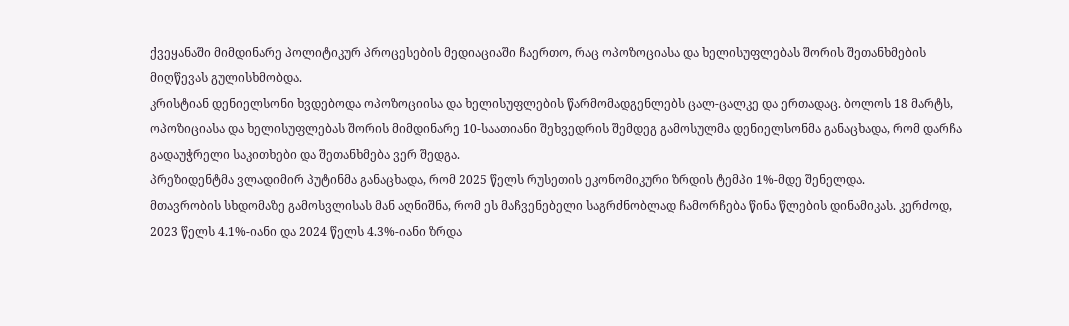ქვეყანაში მიმდინარე პოლიტიკურ პროცესების მედიაციაში ჩაერთო, რაც ოპოზოციასა და ხელისუფლებას შორის შეთანხმების მიღწევას გულისხმობდა.
კრისტიან დენიელსონი ხვდებოდა ოპოზოციისა და ხელისუფლების წარმომადგენლებს ცალ-ცალკე და ერთადაც. ბოლოს 18 მარტს, ოპოზიციასა და ხელისუფლებას შორის მიმდინარე 10-საათიანი შეხვედრის შემდეგ გამოსულმა დენიელსონმა განაცხადა, რომ დარჩა გადაუჭრელი საკითხები და შეთანხმება ვერ შედგა.
პრეზიდენტმა ვლადიმირ პუტინმა განაცხადა, რომ 2025 წელს რუსეთის ეკონომიკური ზრდის ტემპი 1%-მდე შენელდა.
მთავრობის სხდომაზე გამოსვლისას მან აღნიშნა, რომ ეს მაჩვენებელი საგრძნობლად ჩამორჩება წინა წლების დინამიკას. კერძოდ, 2023 წელს 4.1%-იანი და 2024 წელს 4.3%-იანი ზრდა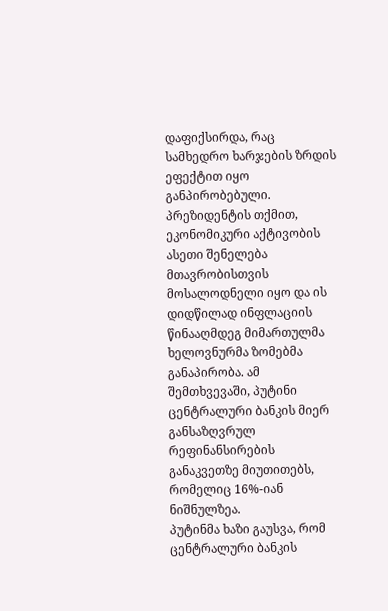დაფიქსირდა, რაც სამხედრო ხარჯების ზრდის ეფექტით იყო განპირობებული.
პრეზიდენტის თქმით, ეკონომიკური აქტივობის ასეთი შენელება მთავრობისთვის მოსალოდნელი იყო და ის დიდწილად ინფლაციის წინააღმდეგ მიმართულმა ხელოვნურმა ზომებმა განაპირობა. ამ შემთხვევაში, პუტინი ცენტრალური ბანკის მიერ განსაზღვრულ რეფინანსირების განაკვეთზე მიუთითებს, რომელიც 16%-იან ნიშნულზეა.
პუტინმა ხაზი გაუსვა, რომ ცენტრალური ბანკის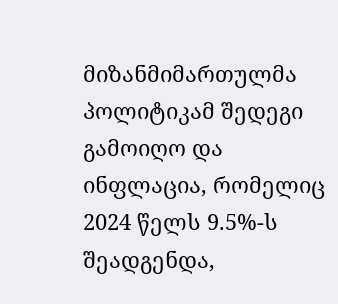მიზანმიმართულმა პოლიტიკამ შედეგი გამოიღო და ინფლაცია, რომელიც 2024 წელს 9.5%-ს შეადგენდა,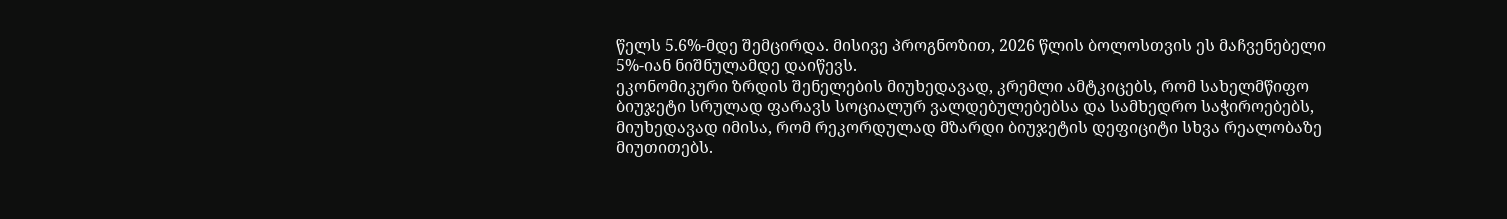წელს 5.6%-მდე შემცირდა. მისივე პროგნოზით, 2026 წლის ბოლოსთვის ეს მაჩვენებელი 5%-იან ნიშნულამდე დაიწევს.
ეკონომიკური ზრდის შენელების მიუხედავად, კრემლი ამტკიცებს, რომ სახელმწიფო ბიუჯეტი სრულად ფარავს სოციალურ ვალდებულებებსა და სამხედრო საჭიროებებს, მიუხედავად იმისა, რომ რეკორდულად მზარდი ბიუჯეტის დეფიციტი სხვა რეალობაზე მიუთითებს.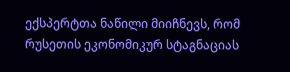ექსპერტთა ნაწილი მიიჩნევს, რომ რუსეთის ეკონომიკურ სტაგნაციას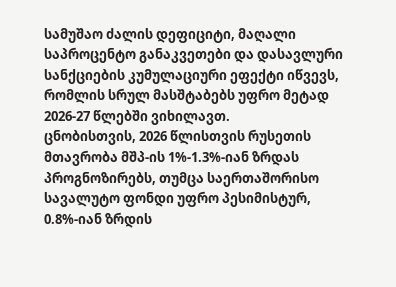სამუშაო ძალის დეფიციტი, მაღალი საპროცენტო განაკვეთები და დასავლური სანქციების კუმულაციური ეფექტი იწვევს, რომლის სრულ მასშტაბებს უფრო მეტად 2026-27 წლებში ვიხილავთ.
ცნობისთვის, 2026 წლისთვის რუსეთის მთავრობა მშპ-ის 1%-1.3%-იან ზრდას პროგნოზირებს, თუმცა საერთაშორისო სავალუტო ფონდი უფრო პესიმისტურ, 0.8%-იან ზრდის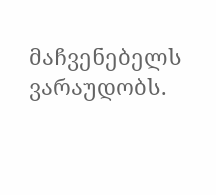მაჩვენებელს ვარაუდობს.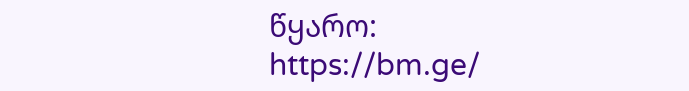წყარო: https://bm.ge/